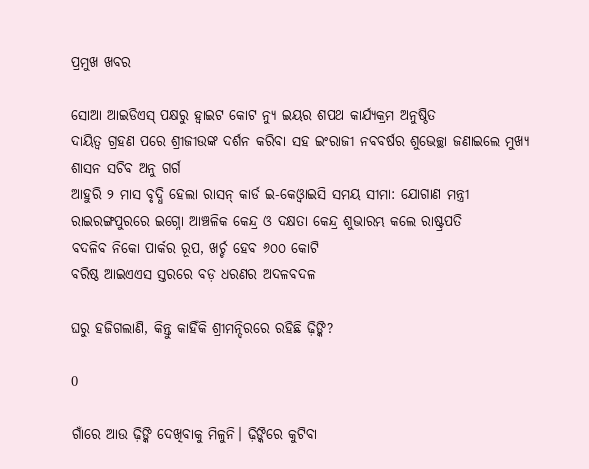ପ୍ରମୁଖ ଖବର

ସୋଆ ଆଇଡିଏସ୍ ପକ୍ଷରୁ ହ୍ୱାଇଟ କୋଟ ନ୍ୟୁ ଇୟର ଶପଥ କାର୍ଯ୍ୟକ୍ରମ ଅନୁଷ୍ଠିତ
ଦାୟିତ୍ୱ ଗ୍ରହଣ ପରେ ଶ୍ରୀଜୀଉଙ୍କ ଦର୍ଶନ କରିବା ସହ ଇଂରାଜୀ ନବବର୍ଷର ଶୁଭେଚ୍ଛା ଜଣାଇଲେ ମୁଖ୍ୟ ଶାସନ ସଚିବ ଅନୁ ଗର୍ଗ
ଆହୁରି ୨ ମାସ ବୃଦ୍ଧି ହେଲା ରାସନ୍ କାର୍ଡ ଇ-କେଓ୍ବାଇସି ସମୟ ସୀମା: ଯୋଗାଣ ମନ୍ତ୍ରୀ
ରାଇରଙ୍ଗପୁରରେ ଇଗ୍ନୋ ଆଞ୍ଚଳିକ କେନ୍ଦ୍ର ଓ ଦକ୍ଷତା କେନ୍ଦ୍ର ଶୁଭାରମ୍ଭ କଲେ ରାଷ୍ଟ୍ରପତି
ବଦଳିବ ନିକୋ ପାର୍କର ରୂପ, ଖର୍ଚ୍ଚ ହେବ ୬୦୦ କୋଟି
ବରିଷ୍ଠ ଆଇଏଏସ ସ୍ତରରେ ବଡ଼ ଧରଣର ଅଦଳବଦଳ

ଘରୁ ହଜିଗଲାଣି, କିନ୍ତୁ କାହିଁକି ଶ୍ରୀମନ୍ଦିରରେ ରହିଛି ଢ଼ିଙ୍କି?

0

ଗାଁରେ ଆଉ ଢ଼ିଙ୍କି ଦେଖିବାକୁ ମିଳୁନି। ଢ଼ିଙ୍କିରେ କୁଟିବା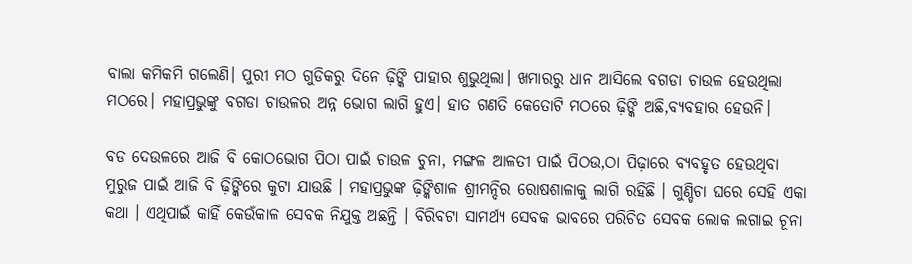ବାଲା କମିକମି ଗଲେଣି। ପୁରୀ ମଠ ଗୁଡିକରୁ ଦିନେ ଢ଼ିଙ୍କି ପାହାର ଶୁଭୁଥିଲା। ଖମାରରୁ ଧାନ ଆସିଲେ ବଗଡା ଚାଉଳ ହେଉଥିଲା ମଠରେ। ମହାପ୍ରଭୁଙ୍କୁ ବଗଡା ଚାଉଳର ଅନ୍ନ ଭୋଗ ଲାଗି ହୁଏ। ହାତ ଗଣତି କେତୋଟି ମଠରେ ଢ଼ିଙ୍କି ଅଛି,ବ୍ୟବହାର ହେଉନି।

ବଡ ଦେଉଳରେ ଆଜି ବି କୋଠଭୋଗ ପିଠା ପାଇଁ ଚାଉଳ ଚୁନା, ମଙ୍ଗଳ ଆଳତୀ ପାଇଁ ପିଠଉ,ଠା ପିଢ଼ାରେ ବ୍ୟବହୃତ ହେଉଥିବା ମୁରୁଜ ପାଇଁ ଆଜି ବି ଢ଼ିଙ୍କିରେ କୁଟା ଯାଉଛି । ମହାପ୍ରଭୁଙ୍କ ଢ଼ିଙ୍କିଶାଳ ଶ୍ରୀମନ୍ଦିର ରୋଷଶାଳାକୁ ଲାଗି ରହିଛି । ଗୁଣ୍ଡିଚା ଘରେ ସେହି ଏକା କଥା । ଏଥିପାଇଁ କାହିଁ କେଉଁକାଳ ସେବକ ନିଯୁକ୍ତ ଅଛନ୍ତି । ବିରିବଟା ସାମର୍ଥ୍ୟ ସେବକ ଭାବରେ ପରିଚିତ ସେବକ ଲୋକ ଲଗାଇ ଚୂନା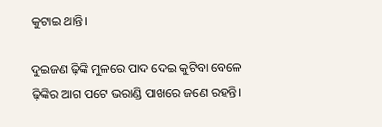କୁଟାଇ ଥାନ୍ତି।

ଦୁଇଜଣ ଢ଼ିଙ୍କି ମୁଳରେ ପାଦ ଦେଇ କୁଟିବା ବେଳେ ଢ଼ିଙ୍କିର ଆଗ ପଟେ ଭରାଣ୍ଡି ପାଖରେ ଜଣେ ରହନ୍ତି।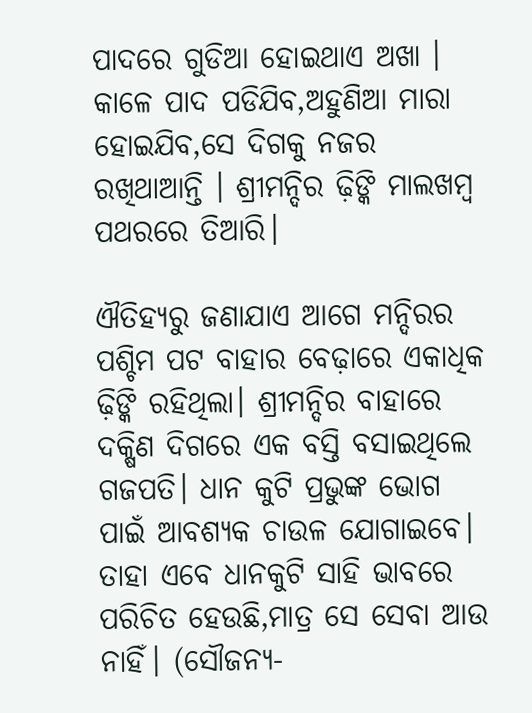ପାଦରେ ଗୁଡିଆ ହୋଇଥାଏ ଅଖା । କାଳେ ପାଦ ପଡିଯିବ,ଅହୁଣିଆ ମାରା ହୋଇଯିବ,ସେ ଦିଗକୁ ନଜର ରଖିଥାଆନ୍ତି । ଶ୍ରୀମନ୍ଦିର ଢ଼ିଙ୍କି ମାଲଖମ୍ବ ପଥରରେ ତିଆରି।

ଐତିହ୍ୟରୁ ଜଣାଯାଏ ଆଗେ ମନ୍ଦିରର ପଶ୍ଚିମ ପଟ ବାହାର ବେଢ଼ାରେ ଏକାଧିକ ଢ଼ିଙ୍କି ରହିଥିଲା। ଶ୍ରୀମନ୍ଦିର ବାହାରେ ଦକ୍ଷିଣ ଦିଗରେ ଏକ ବସ୍ତି ବସାଇଥିଲେ ଗଜପତି। ଧାନ କୁଟି ପ୍ରଭୁଙ୍କ ଭୋଗ ପାଇଁ ଆବଶ୍ୟକ ଚାଉଳ ଯୋଗାଇବେ। ତାହା ଏବେ ଧାନକୁଟି ସାହି ଭାବରେ ପରିଚିତ ହେଉଛି,ମାତ୍ର ସେ ସେବା ଆଉ ନାହିଁ। (ସୌଜନ୍ୟ-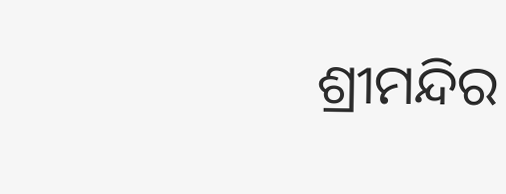ଶ୍ରୀମନ୍ଦିର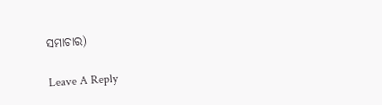ସମାଚାର)

Leave A Reply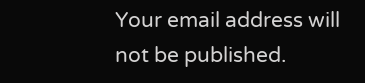Your email address will not be published.